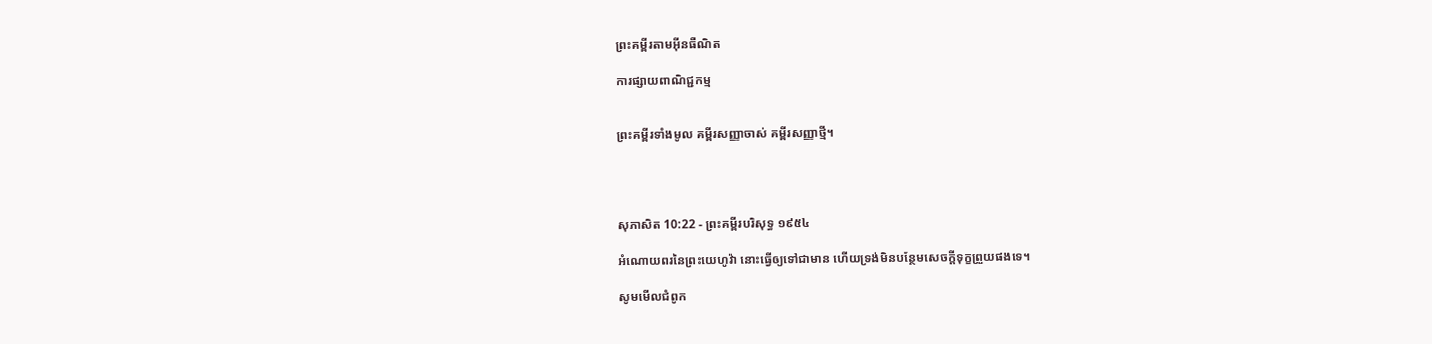ព្រះគម្ពីរតាមអ៊ីនធឺណិត

ការផ្សាយពាណិជ្ជកម្ម


ព្រះគម្ពីរទាំងមូល គម្ពីរសញ្ញាចាស់ គម្ពីរសញ្ញាថ្មី។




សុភា‌សិត 10:22 - ព្រះគម្ពីរបរិសុទ្ធ ១៩៥៤

អំណោយពរនៃព្រះ‌យេហូវ៉ា នោះធ្វើឲ្យទៅជាមាន ហើយទ្រង់មិនបន្ថែមសេចក្ដីទុក្ខព្រួយផងទេ។

សូមមើលជំពូក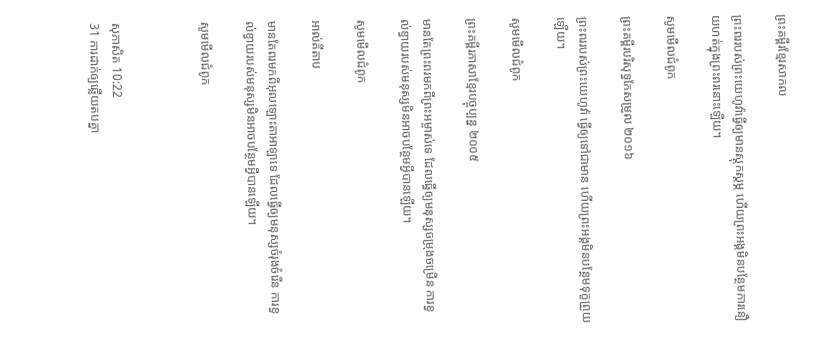ព្រះគម្ពីរខ្មែរសាកល

ព្រះពររបស់ព្រះយេហូវ៉ាធ្វើឲ្យមានស្ដុកស្ដម្ភ ហើយព្រះអង្គមិនបន្ថែមការនឿយហត់ក្នុងព្រះពរនោះឡើយ។

សូមមើលជំពូក

ព្រះគម្ពីរបរិសុទ្ធកែសម្រួល ២០១៦

ព្រះពររបស់ព្រះ‌យេហូវ៉ា ធ្វើឲ្យទៅជាមាន ហើយព្រះ‌អង្គមិនបន្ថែមទុក្ខព្រួយឡើយ។

សូមមើលជំពូក

ព្រះគម្ពីរភាសាខ្មែរបច្ចុប្បន្ន ២០០៥

មានតែព្រះ‌ពរមកពីព្រះ‌អម្ចាស់ទេ ដែលធ្វើឲ្យមនុស្សចម្រុង‌ចម្រើន ការខ្វល់‌ខ្វាយរបស់មនុស្សមិនអាចបន្ថែមអ្វីបានឡើយ។

សូមមើលជំពូក

អាល់គីតាប

មានតែពរមកពីអុលឡោះ‌តាអាឡាទេ ដែលធ្វើឲ្យមនុស្សចំរុង‌ចំរើន ការខ្វល់‌ខ្វាយរបស់មនុស្សមិនអាចបន្ថែមអ្វីបានឡើយ។

សូមមើលជំពូក



សុភា‌សិត 10:22
31 ការដាក់ឲ្យឆ្លើយតបគ្នា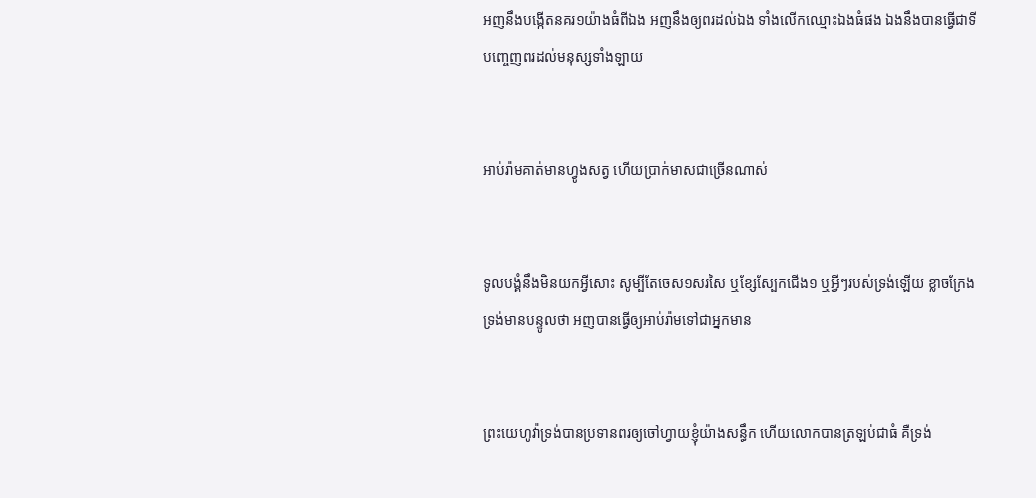អញនឹងបង្កើតនគរ១យ៉ាងធំពីឯង អញនឹងឲ្យពរដល់ឯង ទាំងលើកឈ្មោះឯងធំផង ឯងនឹងបានធ្វើជាទីបញ្ចេញពរដល់មនុស្សទាំង‌ឡាយ


អាប់រ៉ាមគាត់មានហ្វូងសត្វ ហើយប្រាក់មាសជាច្រើនណាស់


ទូលបង្គំនឹងមិនយកអ្វីសោះ សូម្បីតែចេស១សរសៃ ឬខ្សែស្បែកជើង១ ឬអ្វីៗរបស់ទ្រង់ឡើយ ខ្លាចក្រែងទ្រង់មានបន្ទូលថា អញបានធ្វើឲ្យអាប់រ៉ាមទៅជាអ្នកមាន


ព្រះ‌យេហូវ៉ាទ្រង់បានប្រទានពរឲ្យចៅហ្វាយខ្ញុំយ៉ាងសន្ធឹក ហើយលោកបានត្រឡប់ជាធំ គឺទ្រង់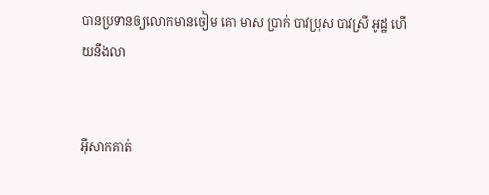បានប្រទានឲ្យលោកមានចៀម គោ មាស ប្រាក់ បាវប្រុស បាវស្រី អូដ្ឋ ហើយនឹងលា


អ៊ីសាកគាត់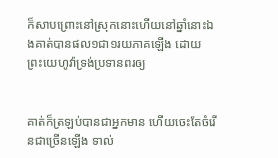ក៏សាប‌ព្រោះនៅស្រុកនោះហើយនៅឆ្នាំនោះឯងគាត់បានផល១ជា១រយភាគឡើង ដោយព្រះ‌យេហូវ៉ាទ្រង់ប្រទានពរឲ្យ


គាត់ក៏ត្រឡប់បានជាអ្នកមាន ហើយចេះតែចំរើនជាច្រើនឡើង ទាល់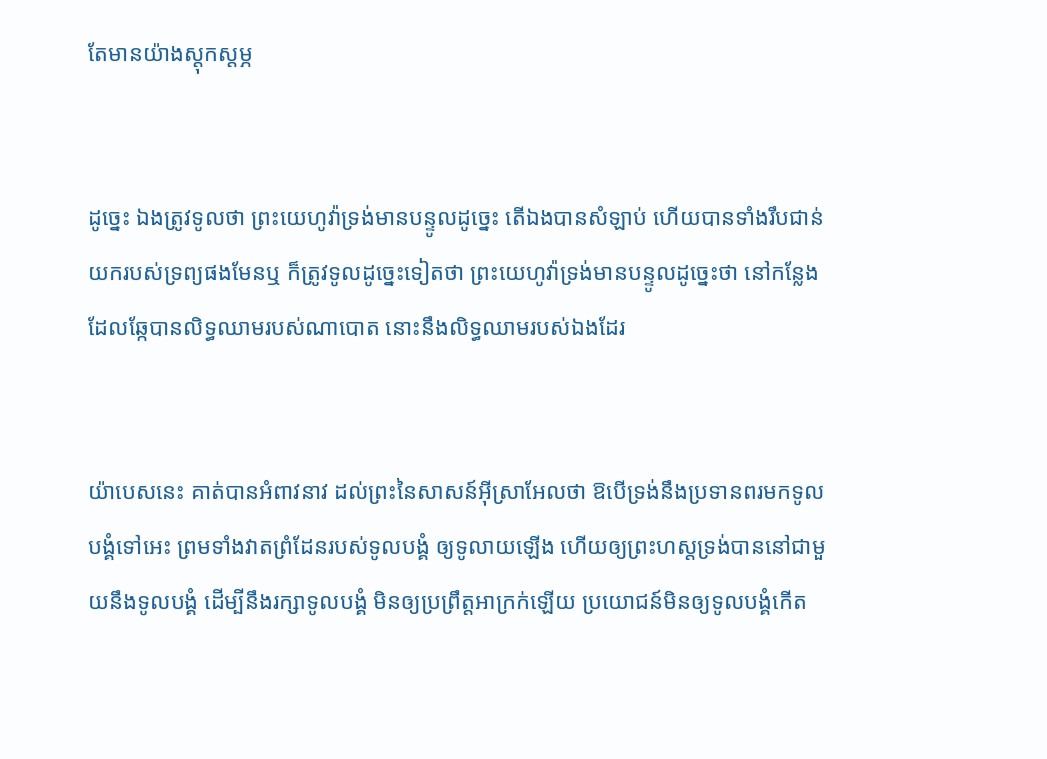តែមានយ៉ាងស្តុក‌ស្តម្ភ


ដូច្នេះ ឯងត្រូវទូលថា ព្រះ‌យេហូវ៉ាទ្រង់មានបន្ទូលដូច្នេះ តើឯងបានសំឡាប់ ហើយបានទាំងរឹប‌ជាន់យករបស់ទ្រព្យផងមែនឬ ក៏ត្រូវទូលដូច្នេះទៀតថា ព្រះ‌យេហូវ៉ាទ្រង់មានបន្ទូលដូច្នេះថា នៅកន្លែងដែលឆ្កែបានលិទ្ធឈាមរបស់ណាបោត នោះនឹងលិទ្ធឈាមរបស់ឯងដែរ


យ៉ាបេសនេះ គាត់បានអំពាវ‌នាវ ដល់ព្រះនៃសាសន៍អ៊ីស្រាអែលថា ឱបើទ្រង់នឹងប្រទានពរមកទូលបង្គំទៅអេះ ព្រមទាំងវាតព្រំ‌ដែនរបស់ទូលបង្គំ ឲ្យទូលាយឡើង ហើយឲ្យព្រះ‌ហស្តទ្រង់បាននៅជាមួយនឹងទូលបង្គំ ដើម្បីនឹងរក្សាទូលបង្គំ មិនឲ្យប្រព្រឹត្តអាក្រក់ឡើយ ប្រយោជន៍មិនឲ្យទូលបង្គំកើត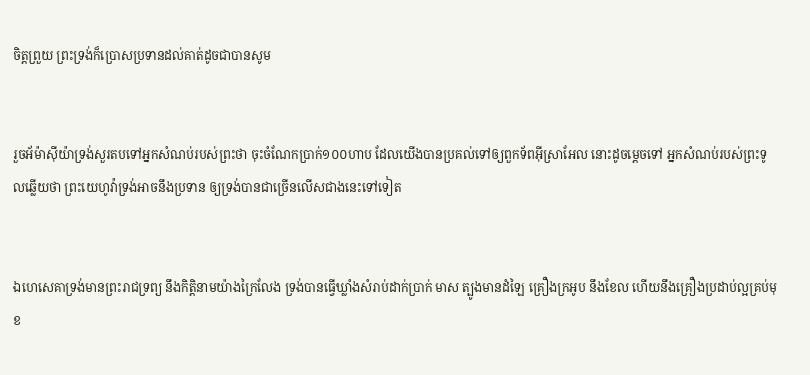ចិត្តព្រួយ ព្រះ‌ទ្រង់ក៏ប្រោសប្រទានដល់គាត់ដូចជាបានសូម


រួចអ័ម៉ា‌ស៊ីយ៉ាទ្រង់សួរតបទៅអ្នកសំណប់របស់ព្រះថា ចុះចំណែកប្រាក់១០០ហាប ដែលយើងបានប្រគល់ទៅឲ្យពួកទ័ពអ៊ីស្រាអែល នោះដូចម្តេចទៅ អ្នកសំណប់របស់ព្រះទូលឆ្លើយថា ព្រះ‌យេហូវ៉ាទ្រង់អាចនឹងប្រទាន ឲ្យទ្រង់បានជាច្រើនលើសជាងនេះទៅទៀត


ឯហេសេគាទ្រង់មានព្រះ‌រាជ‌ទ្រព្យ នឹងកិត្តិ‌នាមយ៉ាងក្រៃ‌លែង ទ្រង់បានធ្វើឃ្លាំងសំរាប់ដាក់ប្រាក់ មាស ត្បូងមានដំឡៃ គ្រឿងក្រអូប នឹងខែល ហើយនឹងគ្រឿងប្រដាប់ល្អគ្រប់មុខ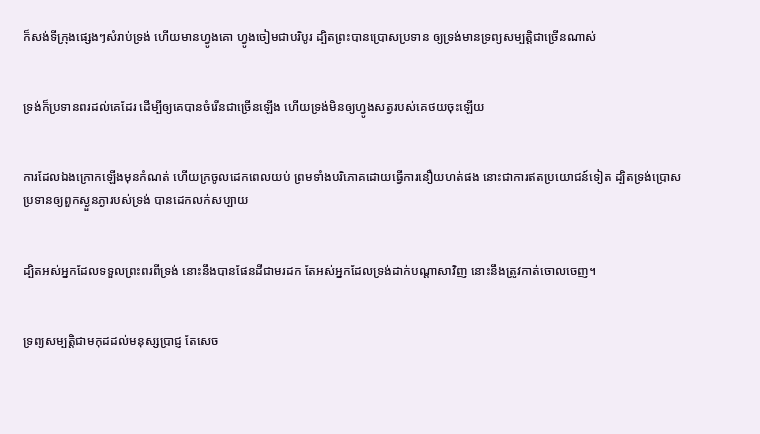ក៏សង់ទីក្រុងផ្សេងៗសំរាប់ទ្រង់ ហើយមានហ្វូងគោ ហ្វូងចៀមជាបរិបូរ ដ្បិតព្រះបានប្រោសប្រទាន ឲ្យទ្រង់មានទ្រព្យសម្បត្តិជាច្រើនណាស់


ទ្រង់ក៏ប្រទានពរដល់គេដែរ ដើម្បីឲ្យគេបានចំរើនជាច្រើនឡើង ហើយទ្រង់មិនឲ្យហ្វូងសត្វរបស់គេថយចុះឡើយ


ការដែលឯងក្រោកឡើងមុនកំណត់ ហើយក្រចូលដេកពេលយប់ ព្រមទាំងបរិភោគដោយធ្វើការនឿយ‌ហត់ផង នោះជាការឥតប្រយោជន៍ទៀត ដ្បិតទ្រង់ប្រោសប្រទានឲ្យពួកស្ងួន‌ភ្ងារបស់ទ្រង់ បានដេកលក់សប្បាយ


ដ្បិតអស់អ្នកដែលទទួលព្រះ‌ពរពីទ្រង់ នោះនឹងបានផែនដីជាមរដក តែអស់អ្នកដែលទ្រង់ដាក់បណ្តាសាវិញ នោះនឹងត្រូវកាត់ចោលចេញ។


ទ្រព្យសម្បត្តិជាមកុដដល់មនុស្សប្រាជ្ញ តែសេច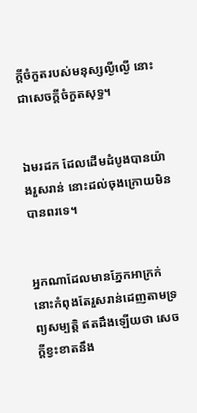ក្ដីចំកួតរបស់មនុស្សល្ងី‌ល្ងើ នោះជាសេចក្ដីចំកួតសុទ្ធ។


ឯមរដក ដែលដើមដំបូងបានយ៉ាងរួស‌រាន់ នោះដល់ចុងក្រោយមិនបានពរទេ។


អ្នកណាដែលមានភ្នែកអាក្រក់ នោះកំពុងតែរួស‌រាន់ដេញតាមទ្រព្យសម្បត្តិ ឥតដឹងឡើយថា សេចក្ដីខ្វះ‌ខាតនឹង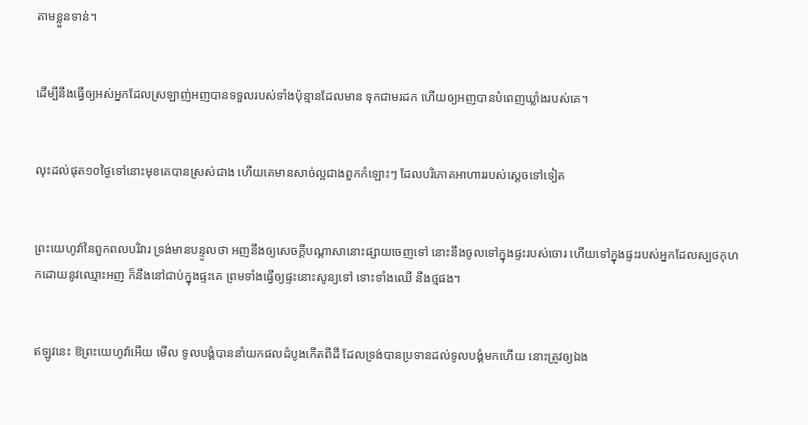តាមខ្លួនទាន់។


ដើម្បីនឹងធ្វើឲ្យអស់អ្នកដែលស្រឡាញ់អញបានទទួលរបស់ទាំងប៉ុន្មានដែលមាន ទុកជាមរដក ហើយឲ្យអញបានបំពេញឃ្លាំងរបស់គេ។


លុះដល់ផុត១០ថ្ងៃទៅនោះមុខគេបានស្រស់ជាង ហើយគេមានសាច់ល្អជាងពួកកំឡោះៗ ដែលបរិភោគអាហាររបស់ស្តេចទៅទៀត


ព្រះ‌យេហូវ៉ានៃពួកពល‌បរិវារ ទ្រង់មានបន្ទូលថា អញនឹងឲ្យសេចក្ដីបណ្តាសានោះផ្សាយចេញទៅ នោះនឹងចូលទៅក្នុងផ្ទះរបស់ចោរ ហើយទៅក្នុងផ្ទះរបស់អ្នកដែលស្បថកុហកដោយនូវឈ្មោះអញ ក៏នឹងនៅជាប់ក្នុងផ្ទះគេ ព្រមទាំងធ្វើឲ្យផ្ទះនោះសូន្យទៅ ទោះទាំងឈើ នឹងថ្មផង។


ឥឡូវនេះ ឱព្រះ‌យេហូវ៉ាអើយ មើល ទូលបង្គំបាននាំយកផលដំបូងកើតពីដី ដែលទ្រង់បានប្រទានដល់ទូលបង្គំមកហើយ នោះត្រូវឲ្យឯង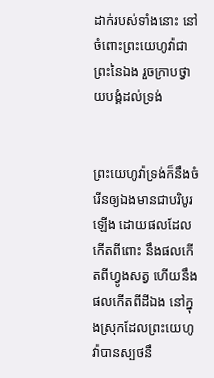ដាក់របស់ទាំងនោះ នៅចំពោះព្រះ‌យេហូវ៉ាជាព្រះនៃឯង រួចក្រាបថ្វាយ‌បង្គំដល់ទ្រង់


ព្រះ‌យេហូវ៉ាទ្រង់ក៏នឹងចំរើនឲ្យឯងមានជាបរិបូរឡើង ដោយផលដែលកើតពីពោះ នឹងផលកើតពីហ្វូងសត្វ ហើយនឹងផលកើតពីដីឯង នៅក្នុងស្រុកដែលព្រះ‌យេហូវ៉ាបានស្បថនឹ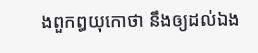ងពួកឰយុកោថា នឹងឲ្យដល់ឯង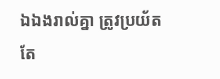ឯឯងរាល់គ្នា ត្រូវប្រយ័តតែ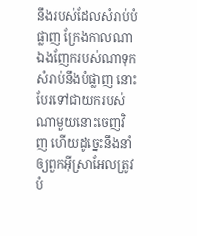នឹងរបស់ដែលសំរាប់បំផ្លាញ ក្រែងកាលណាឯងញែករបស់ណាទុកសំរាប់នឹងបំផ្លាញ នោះបែរទៅជាយករបស់ណាមួយនោះចេញវិញ ហើយដូច្នេះនឹងនាំឲ្យពួកអ៊ីស្រាអែលត្រូវបំ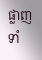ផ្លាញទាំ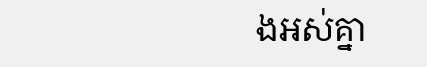ងអស់គ្នា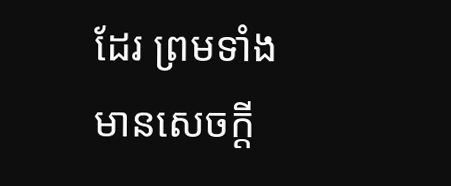ដែរ ព្រមទាំងមានសេចក្ដី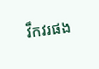វឹកវរផង